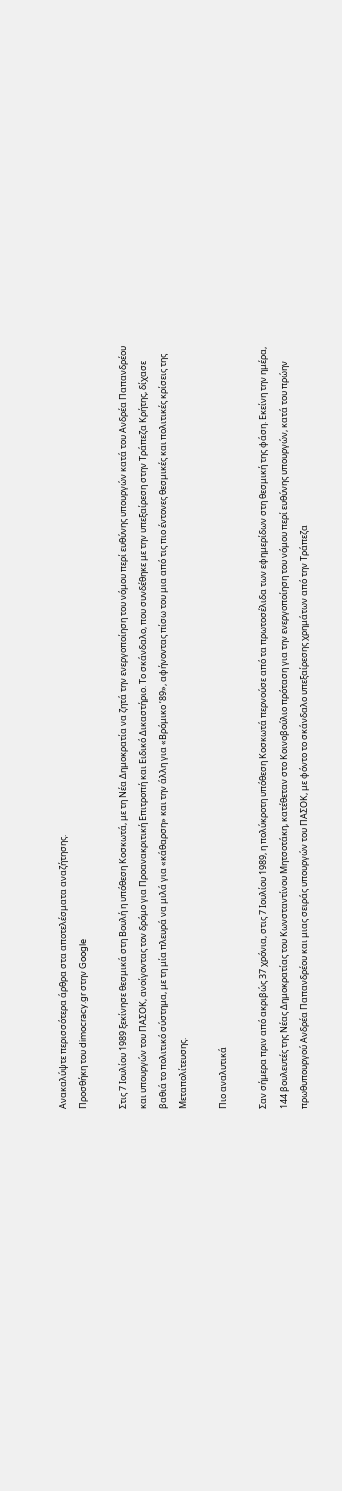Ανακαλύψτε περισσότερα άρθρα στα αποτελέσματα αναζήτησης.
Προσθήκη του dimocracy.gr στην Google

Στις 7 Ιουλίου 1989 ξεκίνησε θεσμικά στη Βουλή η υπόθεση Κοσκωτά, με τη Νέα Δημοκρατία να ζητά την ενεργοποίηση του νόμου περί ευθύνης υπουργών κατά του Ανδρέα Παπανδρέου και υπουργών του ΠΑΣΟΚ, ανοίγοντας τον δρόμο για Προανακριτική Επιτροπή και Ειδικό Δικαστήριο. Το σκάνδαλο, που συνδέθηκε με την υπεξαίρεση στην Τράπεζα Κρήτης, δίχασε βαθιά το πολιτικό σύστημα, με τη μία πλευρά να μιλά για «κάθαρση» και την άλλη για «Βρόμικο ’89», αφήνοντας πίσω του μια από τις πιο έντονες θεσμικές και πολιτικές κρίσεις της Μεταπολίτευσης.

Πιο αναλυτικά

Σαν σήμερα πριν από ακριβώς 37 χρόνια, στις 7 Ιουλίου 1989, η πολύκροτη υπόθεση Κοσκωτά περνούσε από τα πρωτοσέλιδα των εφημερίδων στη θεσμική της φάση. Εκείνη την ημέρα, 144 βουλευτές της Νέας Δημοκρατίας του Κωνσταντίνου Μητσοτάκη, κατέθεταν στο Κοινοβούλιο πρόταση για την ενεργοποίηση του νόμου περί ευθύνης υπουργών, κατά του πρώην πρωθυπουργού Ανδρέα Παπανδρέου και μιας σειράς υπουργών του ΠΑΣΟΚ, με φόντο το σκάνδαλο υπεξαίρεσης χρημάτων από την Τράπεζα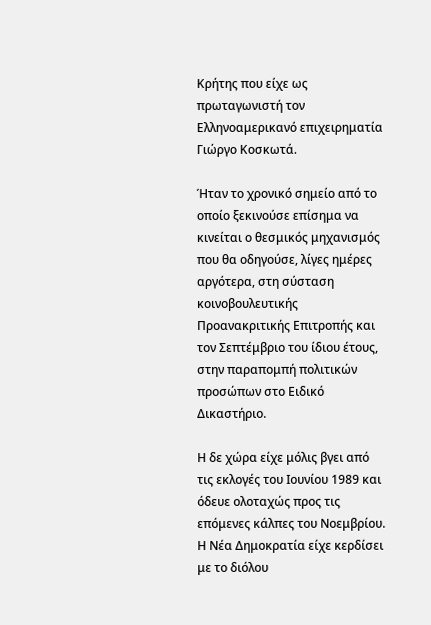Κρήτης που είχε ως πρωταγωνιστή τον Ελληνοαμερικανό επιχειρηματία Γιώργο Κοσκωτά.

Ήταν το χρονικό σημείο από το οποίο ξεκινούσε επίσημα να κινείται ο θεσμικός μηχανισμός που θα οδηγούσε, λίγες ημέρες αργότερα, στη σύσταση κοινοβουλευτικής Προανακριτικής Επιτροπής και τον Σεπτέμβριο του ίδιου έτους, στην παραπομπή πολιτικών προσώπων στο Ειδικό Δικαστήριο.

Η δε χώρα είχε μόλις βγει από τις εκλογές του Ιουνίου 1989 και όδευε ολοταχώς προς τις επόμενες κάλπες του Νοεμβρίου. Η Νέα Δημοκρατία είχε κερδίσει με το διόλου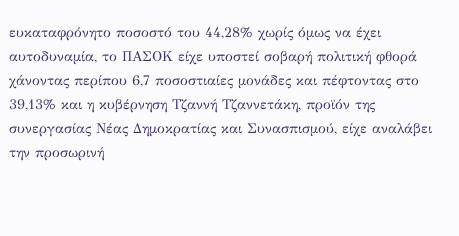ευκαταφρόνητο ποσοστό του 44,28% χωρίς όμως να έχει αυτοδυναμία, το ΠΑΣΟΚ είχε υποστεί σοβαρή πολιτική φθορά χάνοντας περίπου 6,7 ποσοστιαίες μονάδες και πέφτοντας στο 39,13% και η κυβέρνηση Τζαννή Τζαννετάκη, προϊόν της συνεργασίας Νέας Δημοκρατίας και Συνασπισμού, είχε αναλάβει την προσωρινή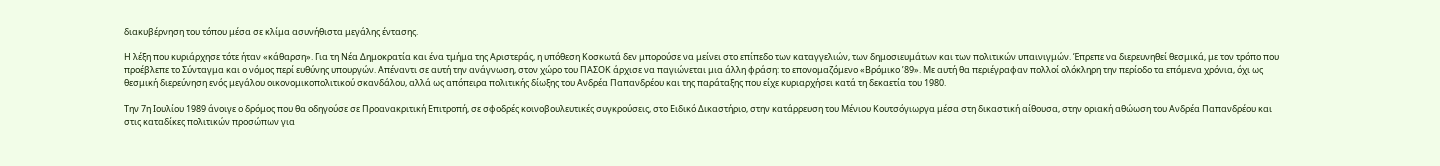διακυβέρνηση του τόπου μέσα σε κλίμα ασυνήθιστα μεγάλης έντασης.

Η λέξη που κυριάρχησε τότε ήταν «κάθαρση». Για τη Νέα Δημοκρατία και ένα τμήμα της Αριστεράς, η υπόθεση Κοσκωτά δεν μπορούσε να μείνει στο επίπεδο των καταγγελιών, των δημοσιευμάτων και των πολιτικών υπαινιγμών. Έπρεπε να διερευνηθεί θεσμικά, με τον τρόπο που προέβλεπε το Σύνταγμα και ο νόμος περί ευθύνης υπουργών. Απέναντι σε αυτή την ανάγνωση, στον χώρο του ΠΑΣΟΚ άρχισε να παγιώνεται μια άλλη φράση: το επονομαζόμενο «Βρόμικο ’89». Με αυτή θα περιέγραφαν πολλοί ολόκληρη την περίοδο τα επόμενα χρόνια, όχι ως θεσμική διερεύνηση ενός μεγάλου οικονομικοπολιτικού σκανδάλου, αλλά ως απόπειρα πολιτικής δίωξης του Ανδρέα Παπανδρέου και της παράταξης που είχε κυριαρχήσει κατά τη δεκαετία του 1980.

Την 7η Ιουλίου 1989 άνοιγε ο δρόμος που θα οδηγούσε σε Προανακριτική Επιτροπή, σε σφοδρές κοινοβουλευτικές συγκρούσεις, στο Ειδικό Δικαστήριο, στην κατάρρευση του Μένιου Κουτσόγιωργα μέσα στη δικαστική αίθουσα, στην οριακή αθώωση του Ανδρέα Παπανδρέου και στις καταδίκες πολιτικών προσώπων για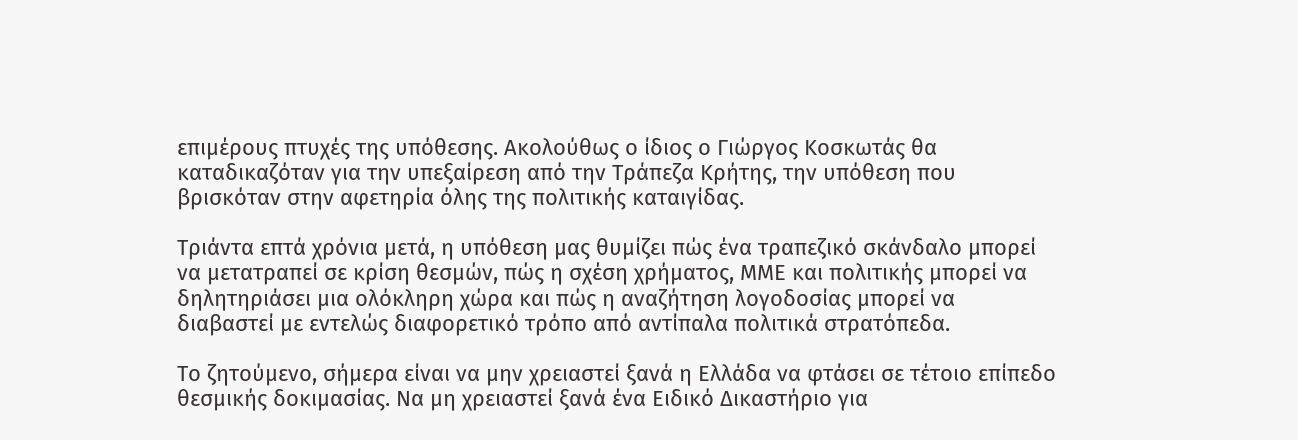επιμέρους πτυχές της υπόθεσης. Ακολούθως ο ίδιος ο Γιώργος Κοσκωτάς θα καταδικαζόταν για την υπεξαίρεση από την Τράπεζα Κρήτης, την υπόθεση που βρισκόταν στην αφετηρία όλης της πολιτικής καταιγίδας.

Τριάντα επτά χρόνια μετά, η υπόθεση μας θυμίζει πώς ένα τραπεζικό σκάνδαλο μπορεί να μετατραπεί σε κρίση θεσμών, πώς η σχέση χρήματος, ΜΜΕ και πολιτικής μπορεί να δηλητηριάσει μια ολόκληρη χώρα και πώς η αναζήτηση λογοδοσίας μπορεί να διαβαστεί με εντελώς διαφορετικό τρόπο από αντίπαλα πολιτικά στρατόπεδα.

Το ζητούμενο, σήμερα είναι να μην χρειαστεί ξανά η Ελλάδα να φτάσει σε τέτοιο επίπεδο θεσμικής δοκιμασίας. Να μη χρειαστεί ξανά ένα Ειδικό Δικαστήριο για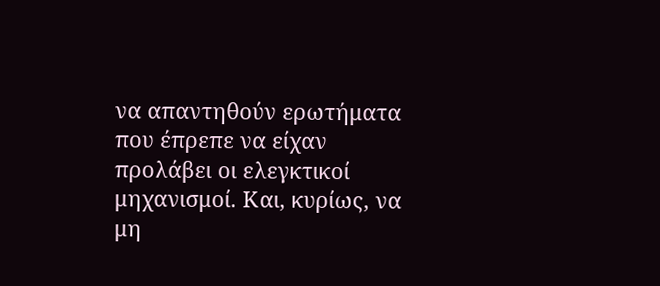να απαντηθούν ερωτήματα που έπρεπε να είχαν προλάβει οι ελεγκτικοί μηχανισμοί. Και, κυρίως, να μη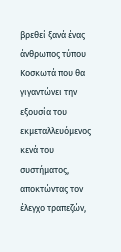βρεθεί ξανά ένας άνθρωπος τύπου Κοσκωτά που θα γιγαντώνει την εξουσία του εκμεταλλευόμενος κενά του συστήματος, αποκτώντας τον έλεγχο τραπεζών,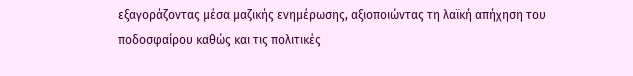εξαγοράζοντας μέσα μαζικής ενημέρωσης, αξιοποιώντας τη λαϊκή απήχηση του ποδοσφαίρου καθώς και τις πολιτικές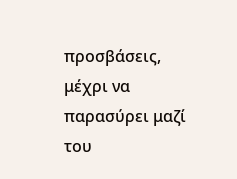προσβάσεις, μέχρι να παρασύρει μαζί του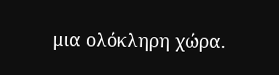μια ολόκληρη χώρα.